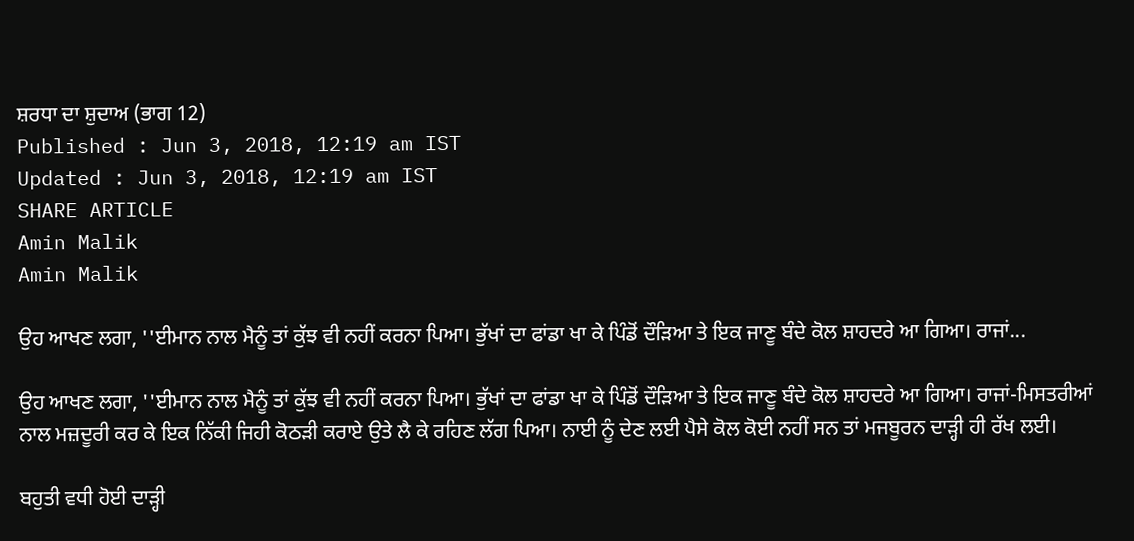ਸ਼ਰਧਾ ਦਾ ਸ਼ੁਦਾਅ (ਭਾਗ 12)
Published : Jun 3, 2018, 12:19 am IST
Updated : Jun 3, 2018, 12:19 am IST
SHARE ARTICLE
Amin Malik
Amin Malik

ਉਹ ਆਖਣ ਲਗਾ, ''ਈਮਾਨ ਨਾਲ ਮੈਨੂੰ ਤਾਂ ਕੁੱਝ ਵੀ ਨਹੀਂ ਕਰਨਾ ਪਿਆ। ਭੁੱਖਾਂ ਦਾ ਫਾਂਡਾ ਖਾ ਕੇ ਪਿੰਡੋਂ ਦੌੜਿਆ ਤੇ ਇਕ ਜਾਣੂ ਬੰਦੇ ਕੋਲ ਸ਼ਾਹਦਰੇ ਆ ਗਿਆ। ਰਾਜਾਂ...

ਉਹ ਆਖਣ ਲਗਾ, ''ਈਮਾਨ ਨਾਲ ਮੈਨੂੰ ਤਾਂ ਕੁੱਝ ਵੀ ਨਹੀਂ ਕਰਨਾ ਪਿਆ। ਭੁੱਖਾਂ ਦਾ ਫਾਂਡਾ ਖਾ ਕੇ ਪਿੰਡੋਂ ਦੌੜਿਆ ਤੇ ਇਕ ਜਾਣੂ ਬੰਦੇ ਕੋਲ ਸ਼ਾਹਦਰੇ ਆ ਗਿਆ। ਰਾਜਾਂ-ਮਿਸਤਰੀਆਂ ਨਾਲ ਮਜ਼ਦੂਰੀ ਕਰ ਕੇ ਇਕ ਨਿੱਕੀ ਜਿਹੀ ਕੋਠੜੀ ਕਰਾਏ ਉਤੇ ਲੈ ਕੇ ਰਹਿਣ ਲੱਗ ਪਿਆ। ਨਾਈ ਨੂੰ ਦੇਣ ਲਈ ਪੈਸੇ ਕੋਲ ਕੋਈ ਨਹੀਂ ਸਨ ਤਾਂ ਮਜਬੂਰਨ ਦਾੜ੍ਹੀ ਹੀ ਰੱਖ ਲਈ।

ਬਹੁਤੀ ਵਧੀ ਹੋਈ ਦਾੜ੍ਹੀ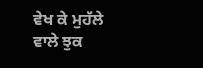ਵੇਖ ਕੇ ਮੁਹੱਲੇ ਵਾਲੇ ਝੁਕ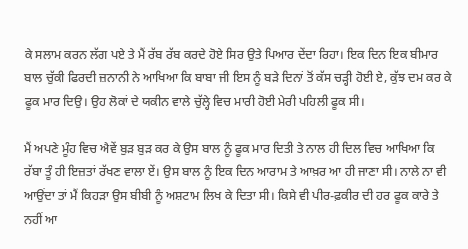ਕੇ ਸਲਾਮ ਕਰਨ ਲੱਗ ਪਏ ਤੇ ਮੈਂ ਰੱਬ ਰੱਬ ਕਰਦੇ ਹੋਏ ਸਿਰ ਉਤੇ ਪਿਆਰ ਦੇਂਦਾ ਰਿਹਾ। ਇਕ ਦਿਨ ਇਕ ਬੀਮਾਰ ਬਾਲ ਚੁੱਕੀ ਫਿਰਦੀ ਜ਼ਨਾਨੀ ਨੇ ਆਖਿਆ ਕਿ ਬਾਬਾ ਜੀ ਇਸ ਨੂੰ ਬੜੇ ਦਿਨਾਂ ਤੋਂ ਕੱਸ ਚੜ੍ਹੀ ਹੋਈ ਏ, ਕੁੱਝ ਦਮ ਕਰ ਕੇ ਫੂਕ ਮਾਰ ਦਿਉ। ਉਹ ਲੋਕਾਂ ਦੇ ਯਕੀਨ ਵਾਲੇ ਚੁੱਲ੍ਹੇ ਵਿਚ ਮਾਰੀ ਹੋਈ ਮੇਰੀ ਪਹਿਲੀ ਫੂਕ ਸੀ।

ਮੈਂ ਅਪਣੇ ਮੂੰਹ ਵਿਚ ਐਵੇਂ ਬੁੜ ਬੁੜ ਕਰ ਕੇ ਉਸ ਬਾਲ ਨੂੰ ਫੂਕ ਮਾਰ ਦਿਤੀ ਤੇ ਨਾਲ ਹੀ ਦਿਲ ਵਿਚ ਆਖਿਆ ਕਿ ਰੱਬਾ ਤੂੰ ਹੀ ਇਜ਼ਤਾਂ ਰੱਖਣ ਵਾਲਾ ਏਂ। ਉਸ ਬਾਲ ਨੂੰ ਇਕ ਦਿਨ ਆਰਾਮ ਤੇ ਆਖ਼ਰ ਆ ਹੀ ਜਾਣਾ ਸੀ। ਨਾਲੇ ਨਾ ਵੀ ਆਉਂਦਾ ਤਾਂ ਮੈਂ ਕਿਹੜਾ ਉਸ ਬੀਬੀ ਨੂੰ ਅਸ਼ਟਾਮ ਲਿਖ ਕੇ ਦਿਤਾ ਸੀ। ਕਿਸੇ ਵੀ ਪੀਰ-ਫ਼ਕੀਰ ਦੀ ਹਰ ਫੂਕ ਕਾਰੇ ਤੇ ਨਹੀਂ ਆ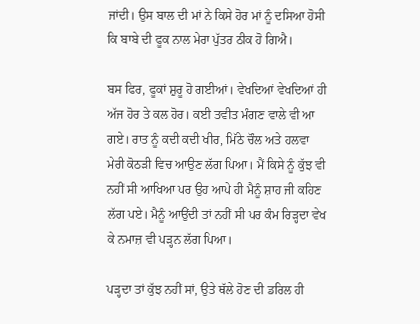ਜਾਂਦੀ। ਉਸ ਬਾਲ ਦੀ ਮਾਂ ਨੇ ਕਿਸੇ ਹੋਰ ਮਾਂ ਨੂੰ ਦਸਿਆ ਹੋਸੀ ਕਿ ਬਾਬੇ ਦੀ ਫੂਕ ਨਾਲ ਮੇਰਾ ਪੁੱਤਰ ਠੀਕ ਹੋ ਗਿਐ।

ਬਸ ਫਿਰ, ਫੂਕਾਂ ਸ਼ੁਰੂ ਹੋ ਗਈਆਂ। ਵੇਖਦਿਆਂ ਵੇਖਦਿਆਂ ਹੀ ਅੱਜ ਹੋਰ ਤੇ ਕਲ ਹੋਰ। ਕਈ ਤਵੀਤ ਮੰਗਣ ਵਾਲੇ ਵੀ ਆ ਗਏ। ਰਾਤ ਨੂੰ ਕਦੀ ਕਦੀ ਖੀਰ, ਮਿੱਠੇ ਚੌਲ ਅਤੇ ਹਲਵਾ ਮੇਰੀ ਕੋਠੜੀ ਵਿਚ ਆਉਣ ਲੱਗ ਪਿਆ। ਮੈਂ ਕਿਸੇ ਨੂੰ ਕੁੱਝ ਵੀ ਨਹੀਂ ਸੀ ਆਖਿਆ ਪਰ ਉਹ ਆਪੇ ਹੀ ਮੈਨੂੰ ਸ਼ਾਹ ਜੀ ਕਹਿਣ ਲੱਗ ਪਏ। ਮੈਨੂੰ ਆਉਂਦੀ ਤਾਂ ਨਹੀਂ ਸੀ ਪਰ ਕੰਮ ਰਿੜ੍ਹਦਾ ਵੇਖ ਕੇ ਨਮਾਜ਼ ਵੀ ਪੜ੍ਹਨ ਲੱਗ ਪਿਆ।

ਪੜ੍ਹਦਾ ਤਾਂ ਕੁੱਝ ਨਹੀਂ ਸਾਂ, ਉਤੇ ਥੱਲੇ ਹੋਣ ਦੀ ਡਰਿਲ ਹੀ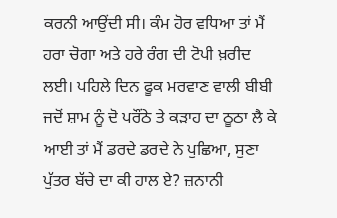ਕਰਨੀ ਆਉਂਦੀ ਸੀ। ਕੰਮ ਹੋਰ ਵਧਿਆ ਤਾਂ ਮੈਂ ਹਰਾ ਚੋਗਾ ਅਤੇ ਹਰੇ ਰੰਗ ਦੀ ਟੋਪੀ ਖ਼ਰੀਦ ਲਈ। ਪਹਿਲੇ ਦਿਨ ਫੂਕ ਮਰਵਾਣ ਵਾਲੀ ਬੀਬੀ ਜਦੋਂ ਸ਼ਾਮ ਨੂੰ ਦੋ ਪਰੌਂਠੇ ਤੇ ਕੜਾਹ ਦਾ ਠੂਠਾ ਲੈ ਕੇ ਆਈ ਤਾਂ ਮੈਂ ਡਰਦੇ ਡਰਦੇ ਨੇ ਪੁਛਿਆ, ਸੁਣਾ ਪੁੱਤਰ ਬੱਚੇ ਦਾ ਕੀ ਹਾਲ ਏ? ਜ਼ਨਾਨੀ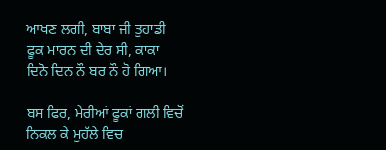ਆਖਣ ਲਗੀ, ਬਾਬਾ ਜੀ ਤੁਹਾਡੀ ਫੂਕ ਮਾਰਨ ਦੀ ਦੇਰ ਸੀ, ਕਾਕਾ ਦਿਨੋ ਦਿਨ ਨੌ ਬਰ ਨੌ ਹੋ ਗਿਆ।

ਬਸ ਫਿਰ, ਮੇਰੀਆਂ ਫੂਕਾਂ ਗਲੀ ਵਿਚੋਂ ਨਿਕਲ ਕੇ ਮੁਹੱਲੇ ਵਿਚ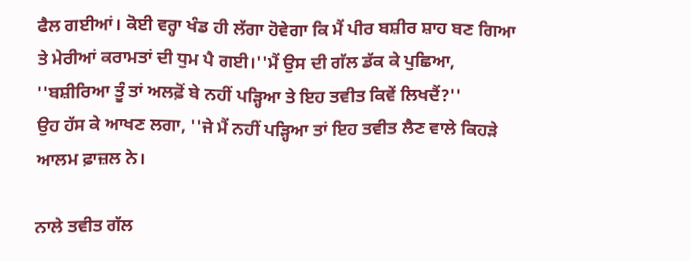ਫੈਲ ਗਈਆਂ। ਕੋਈ ਵਰ੍ਹਾ ਖੰਡ ਹੀ ਲੱਗਾ ਹੋਵੇਗਾ ਕਿ ਮੈਂ ਪੀਰ ਬਸ਼ੀਰ ਸ਼ਾਹ ਬਣ ਗਿਆ ਤੇ ਮੇਰੀਆਂ ਕਰਾਮਤਾਂ ਦੀ ਧੁਮ ਪੈ ਗਈ।''ਮੈਂ ਉਸ ਦੀ ਗੱਲ ਡੱਕ ਕੇ ਪੁਛਿਆ, ''ਬਸ਼ੀਰਿਆ ਤੂੰ ਤਾਂ ਅਲਫ਼ੋਂ ਬੇ ਨਹੀਂ ਪੜ੍ਹਿਆ ਤੇ ਇਹ ਤਵੀਤ ਕਿਵੇਂ ਲਿਖਦੈਂ?''
ਉਹ ਹੱਸ ਕੇ ਆਖਣ ਲਗਾ, ''ਜੇ ਮੈਂ ਨਹੀਂ ਪੜ੍ਹਿਆ ਤਾਂ ਇਹ ਤਵੀਤ ਲੈਣ ਵਾਲੇ ਕਿਹੜੇ ਆਲਮ ਫ਼ਾਜ਼ਲ ਨੇ।

ਨਾਲੇ ਤਵੀਤ ਗੱਲ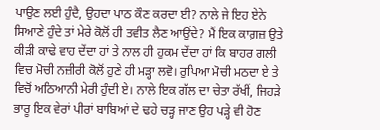ਪਾਉਣ ਲਈ ਹੁੰਦੈ, ਉਹਦਾ ਪਾਠ ਕੌਣ ਕਰਦਾ ਈ? ਨਾਲੇ ਜੇ ਇਹ ਏਨੇ ਸਿਆਣੇ ਹੁੰਦੇ ਤਾਂ ਮੇਰੇ ਕੋਲੋਂ ਹੀ ਤਵੀਤ ਲੈਣ ਆਉਂਦੇ? ਮੈਂ ਇਕ ਕਾਗ਼ਜ਼ ਉਤੇ ਕੀੜੀ ਕਾਢੇ ਵਾਹ ਦੇਂਦਾ ਹਾਂ ਤੇ ਨਾਲ ਹੀ ਹੁਕਮ ਦੇਂਦਾ ਹਾਂ ਕਿ ਬਾਹਰ ਗਲੀ ਵਿਚ ਮੋਚੀ ਨਜ਼ੀਰੀ ਕੋਲੋਂ ਹੁਣੇ ਹੀ ਮੜ੍ਹਾ ਲਵੋ। ਰੁਪਿਆ ਮੋਚੀ ਮਠਦਾ ਏ ਤੇ ਵਿਚੋਂ ਅਠਿਆਨੀ ਮੇਰੀ ਹੁੰਦੀ ਏ। ਨਾਲੇ ਇਕ ਗੱਲ ਦਾ ਚੇਤਾ ਰੱਖੀਂ, ਜਿਹੜੇ ਭਾਰੂ ਇਕ ਵੇਰਾਂ ਪੀਰਾਂ ਬਾਬਿਆਂ ਦੇ ਢਹੇ ਚੜ੍ਹ ਜਾਣ ਉਹ ਪੜ੍ਹੇ ਵੀ ਹੋਣ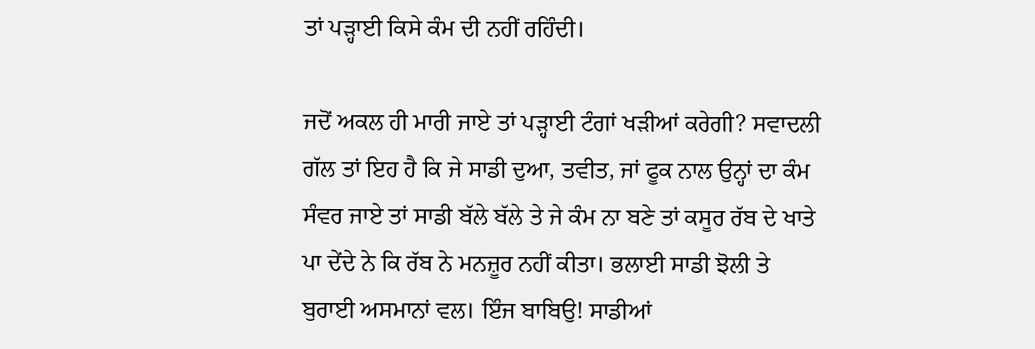ਤਾਂ ਪੜ੍ਹਾਈ ਕਿਸੇ ਕੰਮ ਦੀ ਨਹੀਂ ਰਹਿੰਦੀ।

ਜਦੋਂ ਅਕਲ ਹੀ ਮਾਰੀ ਜਾਏ ਤਾਂ ਪੜ੍ਹਾਈ ਟੰਗਾਂ ਖੜੀਆਂ ਕਰੇਗੀ? ਸਵਾਦਲੀ ਗੱਲ ਤਾਂ ਇਹ ਹੈ ਕਿ ਜੇ ਸਾਡੀ ਦੁਆ, ਤਵੀਤ, ਜਾਂ ਫੂਕ ਨਾਲ ਉਨ੍ਹਾਂ ਦਾ ਕੰਮ ਸੰਵਰ ਜਾਏ ਤਾਂ ਸਾਡੀ ਬੱਲੇ ਬੱਲੇ ਤੇ ਜੇ ਕੰਮ ਨਾ ਬਣੇ ਤਾਂ ਕਸੂਰ ਰੱਬ ਦੇ ਖਾਤੇ ਪਾ ਦੇਂਦੇ ਨੇ ਕਿ ਰੱਬ ਨੇ ਮਨਜ਼ੂਰ ਨਹੀਂ ਕੀਤਾ। ਭਲਾਈ ਸਾਡੀ ਝੋਲੀ ਤੇ ਬੁਰਾਈ ਅਸਮਾਨਾਂ ਵਲ। ਇੰਜ ਬਾਬਿਉ! ਸਾਡੀਆਂ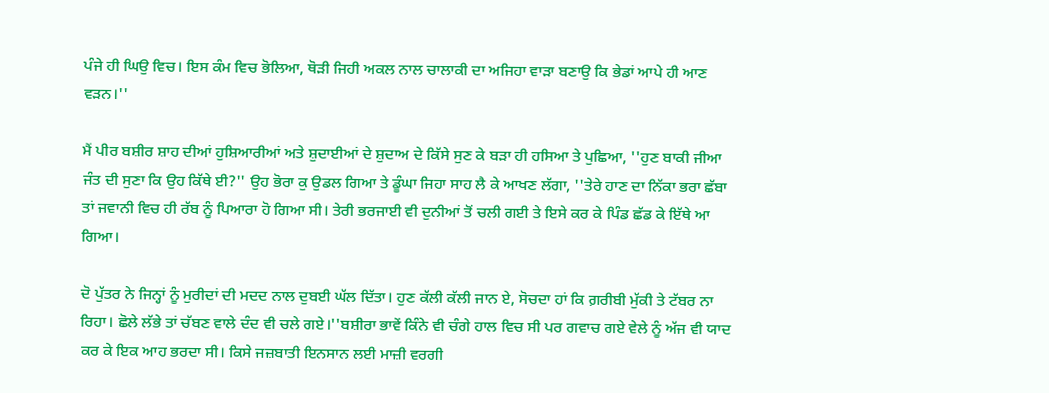ਪੰਜੇ ਹੀ ਘਿਉ ਵਿਚ। ਇਸ ਕੰਮ ਵਿਚ ਭੋਲਿਆ, ਥੋੜੀ ਜਿਹੀ ਅਕਲ ਨਾਲ ਚਾਲਾਕੀ ਦਾ ਅਜਿਹਾ ਵਾੜਾ ਬਣਾਉ ਕਿ ਭੇਡਾਂ ਆਪੇ ਹੀ ਆਣ ਵੜਨ।''

ਮੈਂ ਪੀਰ ਬਸ਼ੀਰ ਸ਼ਾਹ ਦੀਆਂ ਹੁਸ਼ਿਆਰੀਆਂ ਅਤੇ ਸ਼ੁਦਾਈਆਂ ਦੇ ਸ਼ੁਦਾਅ ਦੇ ਕਿੱਸੇ ਸੁਣ ਕੇ ਬੜਾ ਹੀ ਹਸਿਆ ਤੇ ਪੁਛਿਆ, ''ਹੁਣ ਬਾਕੀ ਜੀਆ ਜੰਤ ਦੀ ਸੁਣਾ ਕਿ ਉਹ ਕਿੱਥੇ ਈ?'' ਉਹ ਭੋਰਾ ਕੁ ਉਡਲ ਗਿਆ ਤੇ ਡੂੰਘਾ ਜਿਹਾ ਸਾਹ ਲੈ ਕੇ ਆਖਣ ਲੱਗਾ, ''ਤੇਰੇ ਹਾਣ ਦਾ ਨਿੱਕਾ ਭਰਾ ਛੱਬਾ ਤਾਂ ਜਵਾਨੀ ਵਿਚ ਹੀ ਰੱਬ ਨੂੰ ਪਿਆਰਾ ਹੋ ਗਿਆ ਸੀ। ਤੇਰੀ ਭਰਜਾਈ ਵੀ ਦੁਨੀਆਂ ਤੋਂ ਚਲੀ ਗਈ ਤੇ ਇਸੇ ਕਰ ਕੇ ਪਿੰਡ ਛੱਡ ਕੇ ਇੱਥੇ ਆ ਗਿਆ।

ਦੋ ਪੁੱਤਰ ਨੇ ਜਿਨ੍ਹਾਂ ਨੂੰ ਮੁਰੀਦਾਂ ਦੀ ਮਦਦ ਨਾਲ ਦੁਬਈ ਘੱਲ ਦਿੱਤਾ। ਹੁਣ ਕੱਲੀ ਕੱਲੀ ਜਾਨ ਏ, ਸੋਚਦਾ ਹਾਂ ਕਿ ਗ਼ਰੀਬੀ ਮੁੱਕੀ ਤੇ ਟੱਬਰ ਨਾ ਰਿਹਾ। ਛੋਲੇ ਲੱਭੇ ਤਾਂ ਚੱਬਣ ਵਾਲੇ ਦੰਦ ਵੀ ਚਲੇ ਗਏ।''ਬਸ਼ੀਰਾ ਭਾਵੇਂ ਕਿੰਨੇ ਵੀ ਚੰਗੇ ਹਾਲ ਵਿਚ ਸੀ ਪਰ ਗਵਾਚ ਗਏ ਵੇਲੇ ਨੂੰ ਅੱਜ ਵੀ ਯਾਦ ਕਰ ਕੇ ਇਕ ਆਹ ਭਰਦਾ ਸੀ। ਕਿਸੇ ਜਜ਼ਬਾਤੀ ਇਨਸਾਨ ਲਈ ਮਾਜ਼ੀ ਵਰਗੀ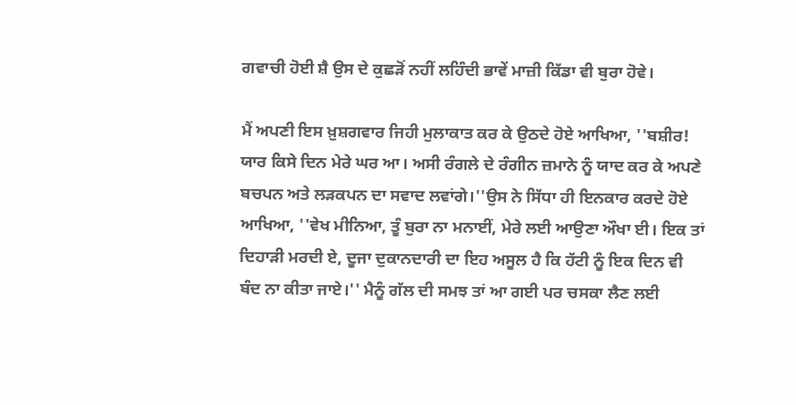ਗਵਾਚੀ ਹੋਈ ਸ਼ੈ ਉਸ ਦੇ ਕੁਛੜੋਂ ਨਹੀਂ ਲਹਿੰਦੀ ਭਾਵੇਂ ਮਾਜ਼ੀ ਕਿੱਡਾ ਵੀ ਬੁਰਾ ਹੋਵੇ।

ਮੈਂ ਅਪਣੀ ਇਸ ਖ਼ੁਸ਼ਗਵਾਰ ਜਿਹੀ ਮੁਲਾਕਾਤ ਕਰ ਕੇ ਉਠਦੇ ਹੋਏ ਆਖਿਆ, ''ਬਸ਼ੀਰ! ਯਾਰ ਕਿਸੇ ਦਿਨ ਮੇਰੇ ਘਰ ਆ। ਅਸੀ ਰੰਗਲੇ ਦੇ ਰੰਗੀਨ ਜ਼ਮਾਨੇ ਨੂੰ ਯਾਦ ਕਰ ਕੇ ਅਪਣੇ ਬਚਪਨ ਅਤੇ ਲੜਕਪਨ ਦਾ ਸਵਾਦ ਲਵਾਂਗੇ।''ਉਸ ਨੇ ਸਿੱਧਾ ਹੀ ਇਨਕਾਰ ਕਰਦੇ ਹੋਏ ਆਖਿਆ, ''ਵੇਖ ਮੀਨਿਆ, ਤੂੰ ਬੁਰਾ ਨਾ ਮਨਾਈਂ, ਮੇਰੇ ਲਈ ਆਉਣਾ ਔਖਾ ਈ। ਇਕ ਤਾਂ ਦਿਹਾੜੀ ਮਰਦੀ ਏ, ਦੂਜਾ ਦੁਕਾਨਦਾਰੀ ਦਾ ਇਹ ਅਸੂਲ ਹੈ ਕਿ ਹੱਟੀ ਨੂੰ ਇਕ ਦਿਨ ਵੀ ਬੰਦ ਨਾ ਕੀਤਾ ਜਾਏ।'' ਮੈਨੂੰ ਗੱਲ ਦੀ ਸਮਝ ਤਾਂ ਆ ਗਈ ਪਰ ਚਸਕਾ ਲੈਣ ਲਈ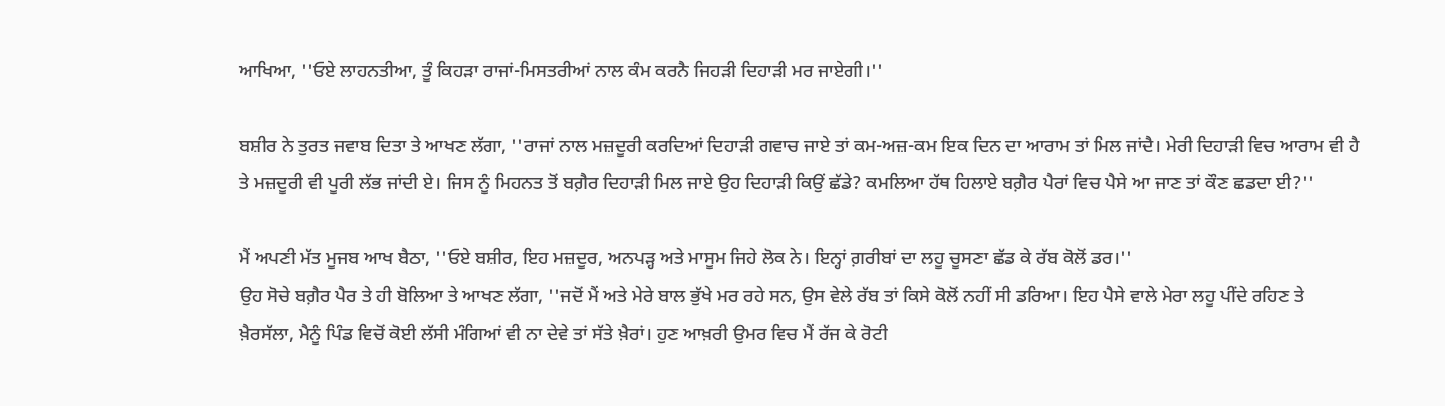ਆਖਿਆ, ''ਓਏ ਲਾਹਨਤੀਆ, ਤੂੰ ਕਿਹੜਾ ਰਾਜਾਂ-ਮਿਸਤਰੀਆਂ ਨਾਲ ਕੰਮ ਕਰਨੈ ਜਿਹੜੀ ਦਿਹਾੜੀ ਮਰ ਜਾਏਗੀ।''

ਬਸ਼ੀਰ ਨੇ ਤੁਰਤ ਜਵਾਬ ਦਿਤਾ ਤੇ ਆਖਣ ਲੱਗਾ, ''ਰਾਜਾਂ ਨਾਲ ਮਜ਼ਦੂਰੀ ਕਰਦਿਆਂ ਦਿਹਾੜੀ ਗਵਾਚ ਜਾਏ ਤਾਂ ਕਮ-ਅਜ਼-ਕਮ ਇਕ ਦਿਨ ਦਾ ਆਰਾਮ ਤਾਂ ਮਿਲ ਜਾਂਦੈ। ਮੇਰੀ ਦਿਹਾੜੀ ਵਿਚ ਆਰਾਮ ਵੀ ਹੈ ਤੇ ਮਜ਼ਦੂਰੀ ਵੀ ਪੂਰੀ ਲੱਭ ਜਾਂਦੀ ਏ। ਜਿਸ ਨੂੰ ਮਿਹਨਤ ਤੋਂ ਬਗ਼ੈਰ ਦਿਹਾੜੀ ਮਿਲ ਜਾਏ ਉਹ ਦਿਹਾੜੀ ਕਿਉਂ ਛੱਡੇ? ਕਮਲਿਆ ਹੱਥ ਹਿਲਾਏ ਬਗ਼ੈਰ ਪੈਰਾਂ ਵਿਚ ਪੈਸੇ ਆ ਜਾਣ ਤਾਂ ਕੌਣ ਛਡਦਾ ਈ?''

ਮੈਂ ਅਪਣੀ ਮੱਤ ਮੂਜਬ ਆਖ ਬੈਠਾ, ''ਓਏ ਬਸ਼ੀਰ, ਇਹ ਮਜ਼ਦੂਰ, ਅਨਪੜ੍ਹ ਅਤੇ ਮਾਸੂਮ ਜਿਹੇ ਲੋਕ ਨੇ। ਇਨ੍ਹਾਂ ਗ਼ਰੀਬਾਂ ਦਾ ਲਹੂ ਚੂਸਣਾ ਛੱਡ ਕੇ ਰੱਬ ਕੋਲੋਂ ਡਰ।''
ਉਹ ਸੋਚੇ ਬਗ਼ੈਰ ਪੈਰ ਤੇ ਹੀ ਬੋਲਿਆ ਤੇ ਆਖਣ ਲੱਗਾ, ''ਜਦੋਂ ਮੈਂ ਅਤੇ ਮੇਰੇ ਬਾਲ ਭੁੱਖੇ ਮਰ ਰਹੇ ਸਨ, ਉਸ ਵੇਲੇ ਰੱਬ ਤਾਂ ਕਿਸੇ ਕੋਲੋਂ ਨਹੀਂ ਸੀ ਡਰਿਆ। ਇਹ ਪੈਸੇ ਵਾਲੇ ਮੇਰਾ ਲਹੂ ਪੀਂਦੇ ਰਹਿਣ ਤੇ ਖ਼ੈਰਸੱਲਾ, ਮੈਨੂੰ ਪਿੰਡ ਵਿਚੋਂ ਕੋਈ ਲੱਸੀ ਮੰਗਿਆਂ ਵੀ ਨਾ ਦੇਵੇ ਤਾਂ ਸੱਤੇ ਖ਼ੈਰਾਂ। ਹੁਣ ਆਖ਼ਰੀ ਉਮਰ ਵਿਚ ਮੈਂ ਰੱਜ ਕੇ ਰੋਟੀ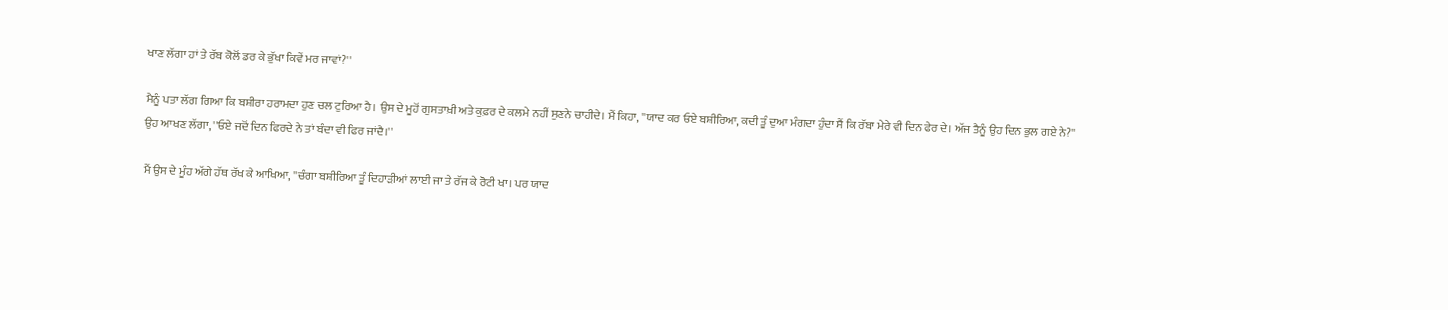ਖਾਣ ਲੱਗਾ ਹਾਂ ਤੇ ਰੱਬ ਕੋਲੋਂ ਡਰ ਕੇ ਭੁੱਖਾ ਕਿਵੇਂ ਮਰ ਜਾਵਾਂ?''

ਮੈਨੂੰ ਪਤਾ ਲੱਗ ਗਿਆ ਕਿ ਬਸ਼ੀਰਾ ਹਰਾਮਦਾ ਹੁਣ ਚਲ ਟੁਰਿਆ ਹੈ। ਉਸ ਦੇ ਮੂਹੋਂ ਗੁਸਤਾਖ਼ੀ ਅਤੇ ਕੁਫ਼ਰ ਦੇ ਕਲਮੇ ਨਹੀਂ ਸੁਣਨੇ ਚਾਹੀਦੇ। ਮੈਂ ਕਿਹਾ, ''ਯਾਦ ਕਰ ਓਏ ਬਸ਼ੀਰਿਆ, ਕਦੀ ਤੂੰ ਦੁਆ ਮੰਗਦਾ ਹੁੰਦਾ ਸੈਂ ਕਿ ਰੱਬਾ ਮੇਰੇ ਵੀ ਦਿਨ ਫੇਰ ਦੇ। ਅੱਜ ਤੈਨੂੰ ਉਹ ਦਿਨ ਭੁਲ ਗਏ ਨੇ?''
ਉਹ ਆਖਣ ਲੱਗਾ, ''ਓਏ ਜਦੋਂ ਦਿਨ ਫਿਰਦੇ ਨੇ ਤਾਂ ਬੰਦਾ ਵੀ ਫਿਰ ਜਾਂਦੈ।''

ਮੈਂ ਉਸ ਦੇ ਮੂੰਹ ਅੱਗੇ ਹੱਥ ਰੱਖ ਕੇ ਆਖਿਆ, ''ਚੰਗਾ ਬਸ਼ੀਰਿਆ ਤੂੰ ਦਿਹਾੜੀਆਂ ਲਾਈ ਜਾ ਤੇ ਰੱਜ ਕੇ ਰੋਟੀ ਖਾ। ਪਰ ਯਾਦ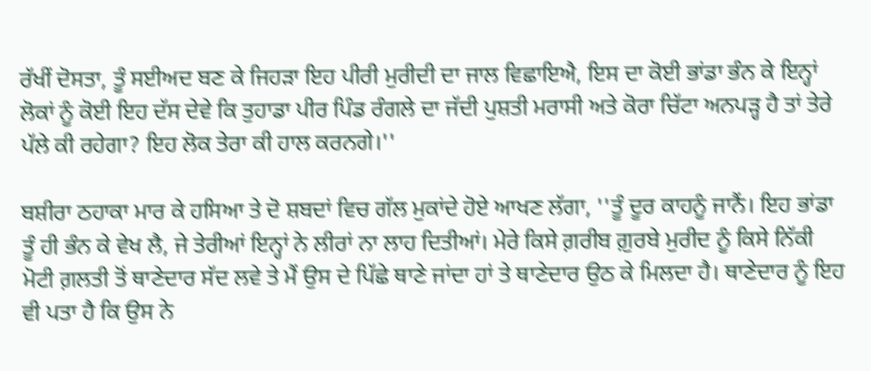ਰੱਖੀਂ ਦੋਸਤਾ, ਤੂੰ ਸਈਅਦ ਬਣ ਕੇ ਜਿਹੜਾ ਇਹ ਪੀਰੀ ਮੁਰੀਦੀ ਦਾ ਜਾਲ ਵਿਛਾਇਐ, ਇਸ ਦਾ ਕੋਈ ਭਾਂਡਾ ਭੰਨ ਕੇ ਇਨ੍ਹਾਂ ਲੋਕਾਂ ਨੂੰ ਕੋਈ ਇਹ ਦੱਸ ਦੇਵੇ ਕਿ ਤੁਹਾਡਾ ਪੀਰ ਪਿੰਡ ਰੰਗਲੇ ਦਾ ਜੱਦੀ ਪੁਸ਼ਤੀ ਮਰਾਸੀ ਅਤੇ ਕੋਰਾ ਚਿੱਟਾ ਅਨਪੜ੍ਹ ਹੈ ਤਾਂ ਤੇਰੇ ਪੱਲੇ ਕੀ ਰਹੇਗਾ? ਇਹ ਲੋਕ ਤੇਰਾ ਕੀ ਹਾਲ ਕਰਨਗੇ।''

ਬਸ਼ੀਰਾ ਠਹਾਕਾ ਮਾਰ ਕੇ ਹਸਿਆ ਤੇ ਦੋ ਸ਼ਬਦਾਂ ਵਿਚ ਗੱਲ ਮੁਕਾਂਦੇ ਹੋਏ ਆਖਣ ਲੱਗਾ, ''ਤੂੰ ਦੂਰ ਕਾਹਨੂੰ ਜਾਨੈਂ। ਇਹ ਭਾਂਡਾ ਤੂੰ ਹੀ ਭੰਨ ਕੇ ਵੇਖ ਲੈ, ਜੇ ਤੇਰੀਆਂ ਇਨ੍ਹਾਂ ਨੇ ਲੀਰਾਂ ਨਾ ਲਾਹ ਦਿਤੀਆਂ। ਮੇਰੇ ਕਿਸੇ ਗ਼ਰੀਬ ਗ਼ੁਰਬੇ ਮੁਰੀਦ ਨੂੰ ਕਿਸੇ ਨਿੱਕੀ ਮੋਟੀ ਗ਼ਲਤੀ ਤੋਂ ਥਾਣੇਦਾਰ ਸੱਦ ਲਵੇ ਤੇ ਮੈਂ ਉਸ ਦੇ ਪਿੱਛੇ ਥਾਣੇ ਜਾਂਦਾ ਹਾਂ ਤੇ ਥਾਣੇਦਾਰ ਉਠ ਕੇ ਮਿਲਦਾ ਹੈ। ਥਾਣੇਦਾਰ ਨੂੰ ਇਹ ਵੀ ਪਤਾ ਹੈ ਕਿ ਉਸ ਨੇ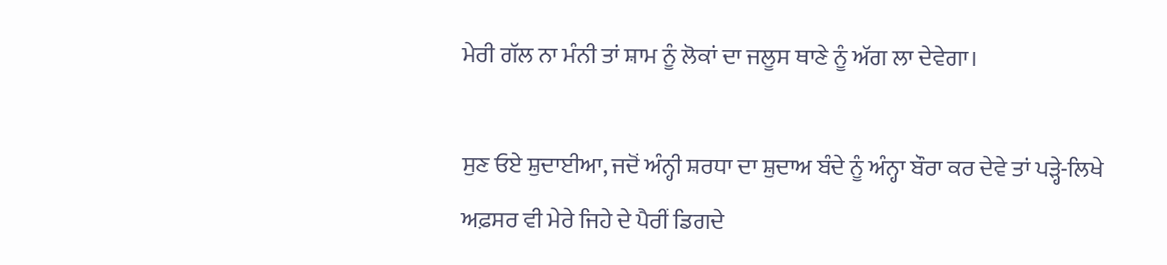ਮੇਰੀ ਗੱਲ ਨਾ ਮੰਨੀ ਤਾਂ ਸ਼ਾਮ ਨੂੰ ਲੋਕਾਂ ਦਾ ਜਲੂਸ ਥਾਣੇ ਨੂੰ ਅੱਗ ਲਾ ਦੇਵੇਗਾ।

ਸੁਣ ਓਏ ਸ਼ੁਦਾਈਆ, ਜਦੋਂ ਅੰਨ੍ਹੀ ਸ਼ਰਧਾ ਦਾ ਸ਼ੁਦਾਅ ਬੰਦੇ ਨੂੰ ਅੰਨ੍ਹਾ ਬੌਰਾ ਕਰ ਦੇਵੇ ਤਾਂ ਪੜ੍ਹੇ-ਲਿਖੇ ਅਫ਼ਸਰ ਵੀ ਮੇਰੇ ਜਿਹੇ ਦੇ ਪੈਰੀਂ ਡਿਗਦੇ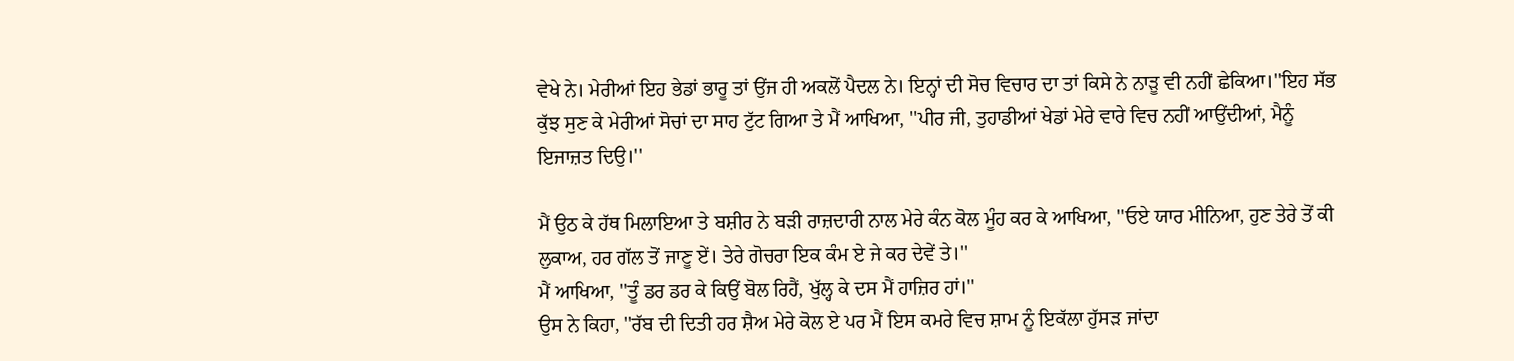ਵੇਖੇ ਨੇ। ਮੇਰੀਆਂ ਇਹ ਭੇਡਾਂ ਭਾਰੂ ਤਾਂ ਉਂਜ ਹੀ ਅਕਲੋਂ ਪੈਦਲ ਨੇ। ਇਨ੍ਹਾਂ ਦੀ ਸੋਚ ਵਿਚਾਰ ਦਾ ਤਾਂ ਕਿਸੇ ਨੇ ਨਾੜੂ ਵੀ ਨਹੀਂ ਛੇਕਿਆ।''ਇਹ ਸੱਭ ਕੁੱਝ ਸੁਣ ਕੇ ਮੇਰੀਆਂ ਸੋਚਾਂ ਦਾ ਸਾਹ ਟੁੱਟ ਗਿਆ ਤੇ ਮੈਂ ਆਖਿਆ, ''ਪੀਰ ਜੀ, ਤੁਹਾਡੀਆਂ ਖੇਡਾਂ ਮੇਰੇ ਵਾਰੇ ਵਿਚ ਨਹੀਂ ਆਉਂਦੀਆਂ, ਮੈਨੂੰ ਇਜਾਜ਼ਤ ਦਿਉ।''

ਮੈਂ ਉਠ ਕੇ ਹੱਥ ਮਿਲਾਇਆ ਤੇ ਬਸ਼ੀਰ ਨੇ ਬੜੀ ਰਾਜ਼ਦਾਰੀ ਨਾਲ ਮੇਰੇ ਕੰਨ ਕੋਲ ਮੂੰਹ ਕਰ ਕੇ ਆਖਿਆ, ''ਓਏ ਯਾਰ ਮੀਨਿਆ, ਹੁਣ ਤੇਰੇ ਤੋਂ ਕੀ ਲੁਕਾਅ, ਹਰ ਗੱਲ ਤੋਂ ਜਾਣੂ ਏਂ। ਤੇਰੇ ਗੋਚਰਾ ਇਕ ਕੰਮ ਏ ਜੇ ਕਰ ਦੇਵੇਂ ਤੇ।''
ਮੈਂ ਆਖਿਆ, ''ਤੂੰ ਡਰ ਡਰ ਕੇ ਕਿਉਂ ਬੋਲ ਰਿਹੈਂ, ਖੁੱਲ੍ਹ ਕੇ ਦਸ ਮੈਂ ਹਾਜ਼ਿਰ ਹਾਂ।''
ਉਸ ਨੇ ਕਿਹਾ, ''ਰੱਬ ਦੀ ਦਿਤੀ ਹਰ ਸ਼ੈਅ ਮੇਰੇ ਕੋਲ ਏ ਪਰ ਮੈਂ ਇਸ ਕਮਰੇ ਵਿਚ ਸ਼ਾਮ ਨੂੰ ਇਕੱਲਾ ਹੁੱਸੜ ਜਾਂਦਾ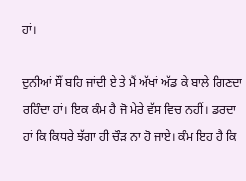ਹਾਂ।

ਦੁਨੀਆਂ ਸੌਂ ਬਹਿ ਜਾਂਦੀ ਏ ਤੇ ਮੈਂ ਅੱਖਾਂ ਅੱਡ ਕੇ ਬਾਲੇ ਗਿਣਦਾ ਰਹਿੰਦਾ ਹਾਂ। ਇਕ ਕੰਮ ਹੈ ਜੋ ਮੇਰੇ ਵੱਸ ਵਿਚ ਨਹੀਂ। ਡਰਦਾ ਹਾਂ ਕਿ ਕਿਧਰੇ ਝੱਗਾ ਹੀ ਚੌੜ ਨਾ ਹੋ ਜਾਏ। ਕੰਮ ਇਹ ਹੈ ਕਿ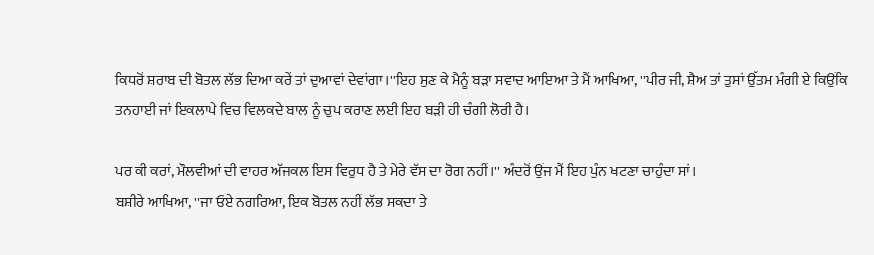ਕਿਧਰੋਂ ਸ਼ਰਾਬ ਦੀ ਬੋਤਲ ਲੱਭ ਦਿਆ ਕਰੇਂ ਤਾਂ ਦੁਆਵਾਂ ਦੇਵਾਂਗਾ।''ਇਹ ਸੁਣ ਕੇ ਮੈਨੂੰ ਬੜਾ ਸਵਾਦ ਆਇਆ ਤੇ ਮੈਂ ਆਖਿਆ, ''ਪੀਰ ਜੀ, ਸ਼ੈਅ ਤਾਂ ਤੁਸਾਂ ਉੱਤਮ ਮੰਗੀ ਏ ਕਿਉਂਕਿ ਤਨਹਾਈ ਜਾਂ ਇਕਲਾਪੇ ਵਿਚ ਵਿਲਕਦੇ ਬਾਲ ਨੂੰ ਚੁਪ ਕਰਾਣ ਲਈ ਇਹ ਬੜੀ ਹੀ ਚੰਗੀ ਲੋਰੀ ਹੈ।

ਪਰ ਕੀ ਕਰਾਂ, ਮੌਲਵੀਆਂ ਦੀ ਵਾਹਰ ਅੱਜਕਲ ਇਸ ਵਿਰੁਧ ਹੈ ਤੇ ਮੇਰੇ ਵੱਸ ਦਾ ਰੋਗ ਨਹੀਂ।'' ਅੰਦਰੋਂ ਉਂਜ ਮੈਂ ਇਹ ਪੁੰਨ ਖਟਣਾ ਚਾਹੁੰਦਾ ਸਾਂ।
ਬਸ਼ੀਰੇ ਆਖਿਆ, ''ਜਾ ਓਏ ਨਗਰਿਆ, ਇਕ ਬੋਤਲ ਨਹੀਂ ਲੱਭ ਸਕਦਾ ਤੇ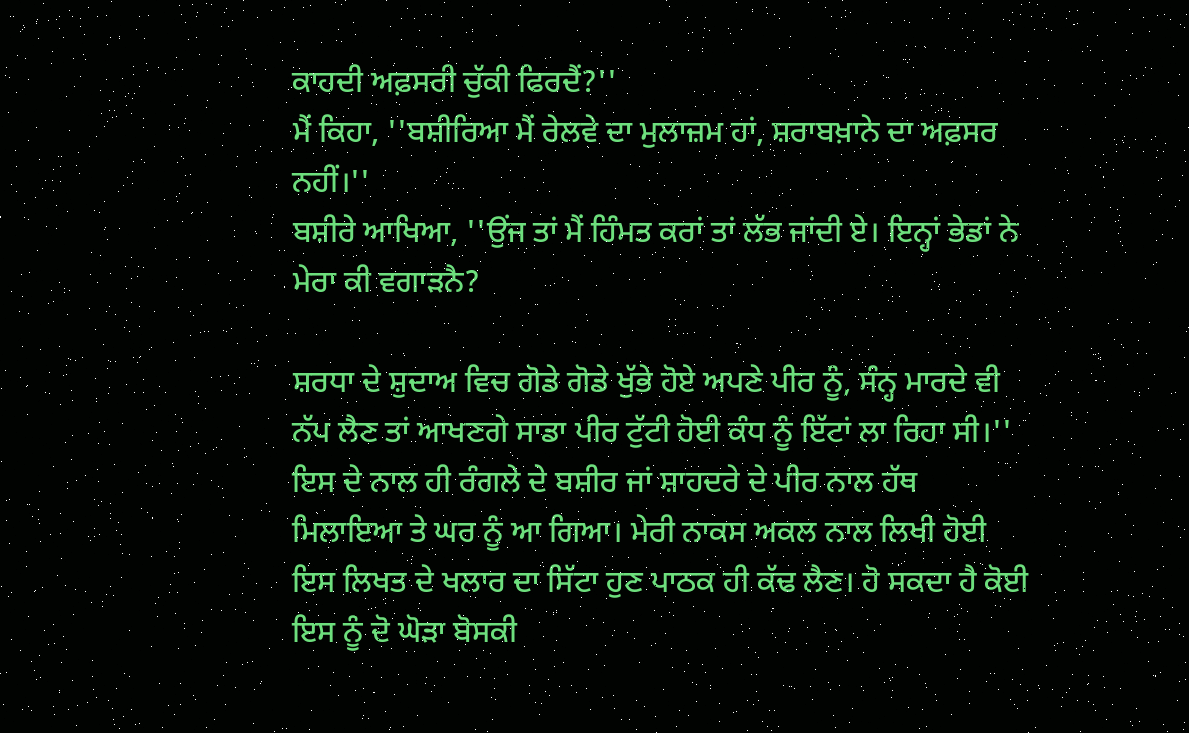ਕਾਹਦੀ ਅਫ਼ਸਰੀ ਚੁੱਕੀ ਫਿਰਦੈਂ?''
ਮੈਂ ਕਿਹਾ, ''ਬਸ਼ੀਰਿਆ ਮੈਂ ਰੇਲਵੇ ਦਾ ਮੁਲਾਜ਼ਮ ਹਾਂ, ਸ਼ਰਾਬਖ਼ਾਨੇ ਦਾ ਅਫ਼ਸਰ ਨਹੀਂ।''
ਬਸ਼ੀਰੇ ਆਖਿਆ, ''ਉਂਜ ਤਾਂ ਮੈਂ ਹਿੰਮਤ ਕਰਾਂ ਤਾਂ ਲੱਭ ਜਾਂਦੀ ਏ। ਇਨ੍ਹਾਂ ਭੇਡਾਂ ਨੇ ਮੇਰਾ ਕੀ ਵਗਾੜਨੈ?

ਸ਼ਰਧਾ ਦੇ ਸ਼ੁਦਾਅ ਵਿਚ ਗੋਡੇ ਗੋਡੇ ਖੁੱਭੇ ਹੋਏ ਅਪਣੇ ਪੀਰ ਨੂੰ, ਸੰਨ੍ਹ ਮਾਰਦੇ ਵੀ ਨੱਪ ਲੈਣ ਤਾਂ ਆਖਣਗੇ ਸਾਡਾ ਪੀਰ ਟੁੱਟੀ ਹੋਈ ਕੰਧ ਨੂੰ ਇੱਟਾਂ ਲਾ ਰਿਹਾ ਸੀ।''
ਇਸ ਦੇ ਨਾਲ ਹੀ ਰੰਗਲੇ ਦੇ ਬਸ਼ੀਰ ਜਾਂ ਸ਼ਾਹਦਰੇ ਦੇ ਪੀਰ ਨਾਲ ਹੱਥ ਮਿਲਾਇਆ ਤੇ ਘਰ ਨੂੰ ਆ ਗਿਆ। ਮੇਰੀ ਨਾਕਸ ਅਕਲ ਨਾਲ ਲਿਖੀ ਹੋਈ ਇਸ ਲਿਖਤ ਦੇ ਖਲਾਰ ਦਾ ਸਿੱਟਾ ਹੁਣ ਪਾਠਕ ਹੀ ਕੱਢ ਲੈਣ। ਹੋ ਸਕਦਾ ਹੈ ਕੋਈ ਇਸ ਨੂੰ ਦੋ ਘੋੜਾ ਬੋਸਕੀ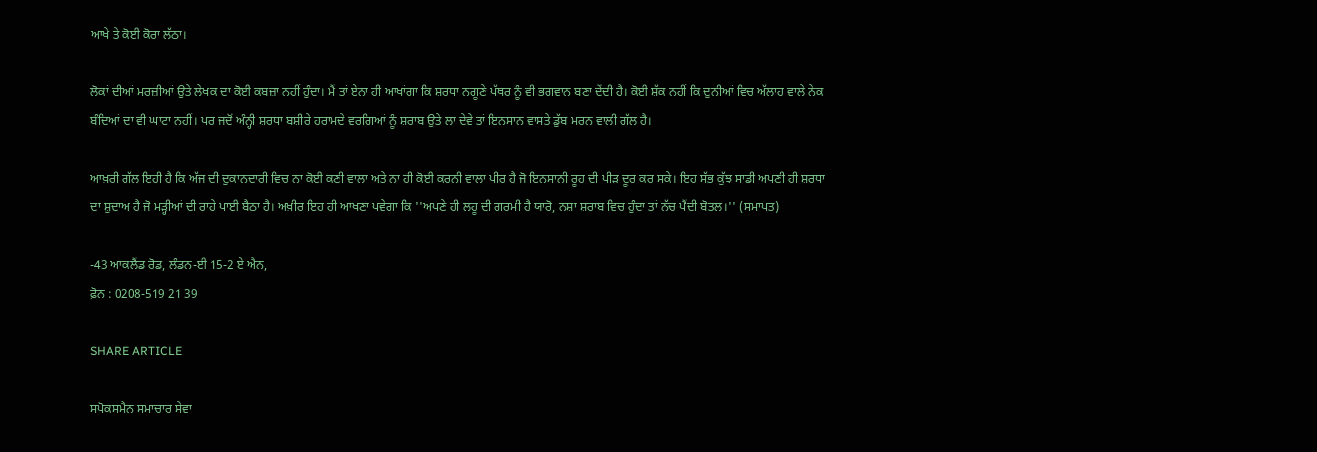ਆਖੇ ਤੇ ਕੋਈ ਕੋਰਾ ਲੱਠਾ।

ਲੋਕਾਂ ਦੀਆਂ ਮਰਜ਼ੀਆਂ ਉਤੇ ਲੇਖਕ ਦਾ ਕੋਈ ਕਬਜ਼ਾ ਨਹੀਂ ਹੁੰਦਾ। ਮੈਂ ਤਾਂ ਏਨਾ ਹੀ ਆਖਾਂਗਾ ਕਿ ਸ਼ਰਧਾ ਨਗੂਣੇ ਪੱਥਰ ਨੂੰ ਵੀ ਭਗਵਾਨ ਬਣਾ ਦੇਂਦੀ ਹੈ। ਕੋਈ ਸ਼ੱਕ ਨਹੀਂ ਕਿ ਦੁਨੀਆਂ ਵਿਚ ਅੱਲਾਹ ਵਾਲੇ ਨੇਕ ਬੰਦਿਆਂ ਦਾ ਵੀ ਘਾਟਾ ਨਹੀਂ। ਪਰ ਜਦੋਂ ਅੰਨ੍ਹੀ ਸ਼ਰਧਾ ਬਸ਼ੀਰੇ ਹਰਾਮਦੇ ਵਰਗਿਆਂ ਨੂੰ ਸ਼ਰਾਬ ਉਤੇ ਲਾ ਦੇਵੇ ਤਾਂ ਇਨਸਾਨ ਵਾਸਤੇ ਡੁੱਬ ਮਰਨ ਵਾਲੀ ਗੱਲ ਹੈ।

ਆਖ਼ਰੀ ਗੱਲ ਇਹੀ ਹੈ ਕਿ ਅੱਜ ਦੀ ਦੁਕਾਨਦਾਰੀ ਵਿਚ ਨਾ ਕੋਈ ਕਣੀ ਵਾਲਾ ਅਤੇ ਨਾ ਹੀ ਕੋਈ ਕਰਨੀ ਵਾਲਾ ਪੀਰ ਹੈ ਜੋ ਇਨਸਾਨੀ ਰੂਹ ਦੀ ਪੀੜ ਦੂਰ ਕਰ ਸਕੇ। ਇਹ ਸੱਭ ਕੁੱਝ ਸਾਡੀ ਅਪਣੀ ਹੀ ਸ਼ਰਧਾ ਦਾ ਸ਼ੁਦਾਅ ਹੈ ਜੋ ਮੜ੍ਹੀਆਂ ਦੀ ਰਾਹੇ ਪਾਈ ਬੈਠਾ ਹੈ। ਅਖ਼ੀਰ ਇਹ ਹੀ ਆਖਣਾ ਪਵੇਗਾ ਕਿ ''ਅਪਣੇ ਹੀ ਲਹੂ ਦੀ ਗਰਮੀ ਹੈ ਯਾਰੋ, ਨਸ਼ਾ ਸ਼ਰਾਬ ਵਿਚ ਹੁੰਦਾ ਤਾਂ ਨੱਚ ਪੈਂਦੀ ਬੋਤਲ।'' (ਸਮਾਪਤ)

-43 ਆਕਲੈਂਡ ਰੋਡ, ਲੰਡਨ-ਈ 15-2 ਏ ਐਨ,
ਫ਼ੋਨ : 0208-519 21 39

SHARE ARTICLE

ਸਪੋਕਸਮੈਨ ਸਮਾਚਾਰ ਸੇਵਾ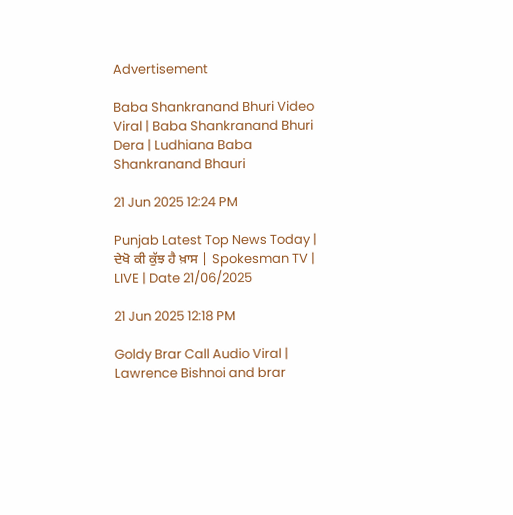Advertisement

Baba Shankranand Bhuri Video Viral | Baba Shankranand Bhuri Dera | Ludhiana Baba Shankranand Bhauri

21 Jun 2025 12:24 PM

Punjab Latest Top News Today | ਦੇਖੋ ਕੀ ਕੁੱਝ ਹੈ ਖ਼ਾਸ | Spokesman TV | LIVE | Date 21/06/2025

21 Jun 2025 12:18 PM

Goldy Brar Call Audio Viral | Lawrence Bishnoi and brar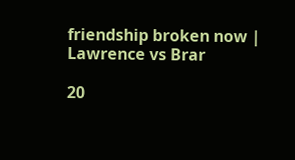friendship broken now | Lawrence vs Brar

20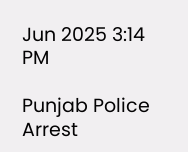Jun 2025 3:14 PM

Punjab Police Arrest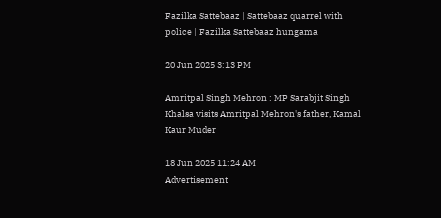Fazilka Sattebaaz | Sattebaaz quarrel with police | Fazilka Sattebaaz hungama

20 Jun 2025 3:13 PM

Amritpal Singh Mehron : MP Sarabjit Singh Khalsa visits Amritpal Mehron's father, Kamal Kaur Muder

18 Jun 2025 11:24 AM
Advertisement